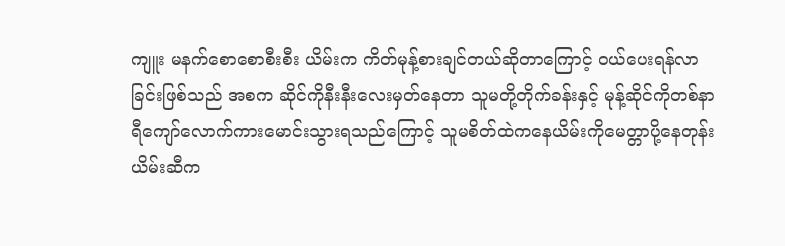ကျူး မနက်စောစောစီးစီး ယိမ်းက ကိတ်မုန့်စားချင်တယ်ဆိုတာကြောင့် ဝယ်ပေးရန်လာခြင်းဖြစ်သည် အစက ဆိုင်ကိုနီးနီးလေးမှတ်နေတာ သူမတို့တိုက်ခန်းနှင့် မုန့်ဆိုင်ကိုတစ်နာရီကျော်လောက်ကားမောင်းသွားရသည်ကြောင့် သူမစိတ်ထဲကနေယိမ်းကိုမေတ္တာပို့နေတုန်း ယိမ်းဆီက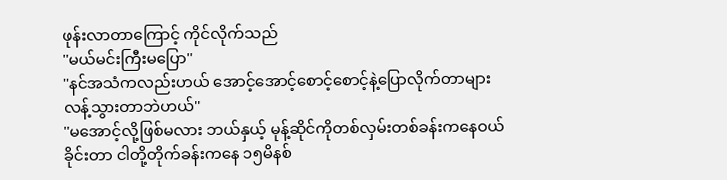ဖုန်းလာတာကြောင့် ကိုင်လိုက်သည်
''မယ်မင်းကြီးမပြော''
''နင်အသံကလည်းဟယ် အောင့်အောင့်စောင့်စောင့်နဲ့ပြောလိုက်တာများ လန့်သွားတာဘဲဟယ်''
''မအောင့်လို့ဖြစ်မလား ဘယ်နှယ့် မုန့်ဆိုင်ကိုတစ်လှမ်းတစ်ခန်းကနေဝယ်ခိုင်းတာ ငါတို့တိုက်ခန်းကနေ ၁၅မိနစ်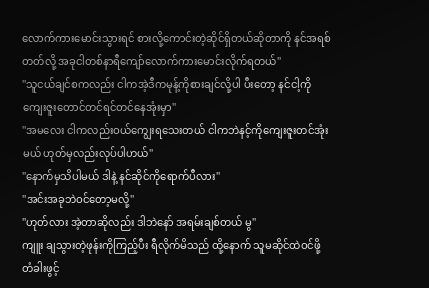လောက်ကားမောင်းသွားရင် စားလို့ကောင်းတဲ့ဆိုင်ရှိတယ်ဆိုတာကို နင်အရစ်တတ်လို့ အခုငါတစ်နာရီကျော်လောက်ကားမောင်းလိုက်ရတယ်''
''သူငယ်ချင်စကလည်း ငါကအဲ့ဒီကမုန့်ကိုစားချင်လို့ပါ ပီးတော့ နင်ငါ့ကိုကျေးဇူးတောင်တင်ရင်တင်နေအုံးမှာ''
''အမလေး ငါကလည်းဝယ်ကျွေးရသေးတယ် ငါကဘဲနင့်ကိုကျေးဇူးတင်အုံးမယ် ဟုတ်မှလည်းလုပ်ပါဟယ်''
''နောက်မှသိပါမယ် ဒါနဲ့ နင်ဆိုင်ကိုရောက်ပီလား''
''အင်းအခုဘဲဝင်တော့မလို့''
''ဟုတ်လား အဲ့တာဆိုလည်း ဒါဘဲနော် အရမ်းချစ်တယ် မွ''
ကျူး ချသွားတဲ့ဖုန်းကိုကြည့်ပီး ရီလိုက်မိသည် ထို့နောက် သူမဆိုင်ထဲဝင်ဖို့ တံခါးဖွင့်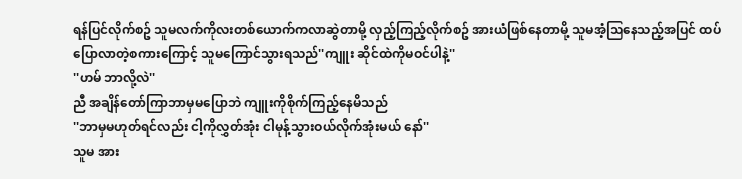ရန်ပြင်လိုက်စဥ် သူမလက်ကိုလးတစ်ယောက်ကလာဆွဲတာမို့ လှည့်ကြည့်လိုက်စဥ် အားယံဖြစ်နေတာမို့ သူမအံ့သြနေသည့်အပြင် ထပ်ပြောလာတဲ့စကားကြောင့် သူမကြောင်သွားရသည်''ကျူး ဆိုင်ထဲကိုမဝင်ပါနဲ့''
''ဟမ် ဘာလို့လဲ''
ညီ အချိန်တော်ကြာဘာမှမပြောဘဲ ကျူးကိုစိုက်ကြည့်နေမိသည်
''ဘာမှမဟုတ်ရင်လည်း ငါ့ကိုလွှတ်အုံး ငါမုန့်သွားဝယ်လိုက်အုံးမယ် နော်''
သူမ အား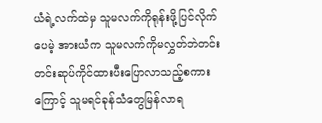ယံရဲ့လက်ထဲမှ သူမလက်ကိုရုန်းဖို့ပြင်လိုက်ပေမဲ့ အားယံက သူမလက်ကိုမလွှတ်ဘဲတင်းတင်းဆုပ်ကိုင်ထားပီးပြောလာသည့်စကားကြောင့် သူမရင်ခုန်သံတွေမြန်လာရ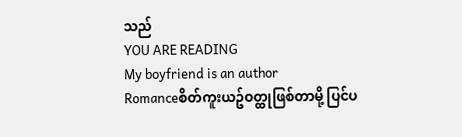သည်
YOU ARE READING
My boyfriend is an author
Romanceစိတ်ကူးယဥ်ဝတ္ထုဖြစ်တာမို့ ပြင်ပ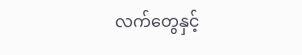လက်တွေနှင့်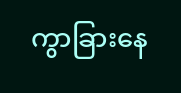ကွာခြားနေ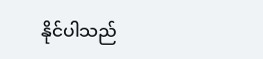နိုင်ပါသည်